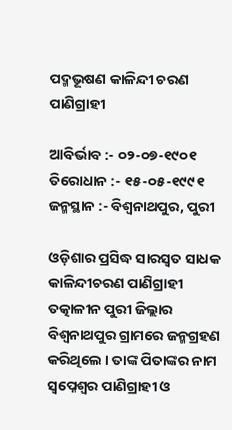ପଦ୍ମଭୂଷଣ କାଳିନ୍ଦୀ ଚରଣ ପାଣିଗ୍ରାହୀ

ଆବିର୍ଭାବ :- ୦୨-୦୭-୧୯୦୧
ତିରୋଧାନ :- ୧୫-୦୫-୧୯୯୧
ଜନ୍ମସ୍ଥାନ :- ବିଶ୍ୱନାଥପୁର, ପୁରୀ

ଓଡ଼ିଶାର ପ୍ରସିଦ୍ଧ ସାରସ୍ଵତ ସାଧକ କାଳିନ୍ଦୀଚରଣ ପାଣିଗ୍ରାହୀ ତତ୍କାଳୀନ ପୁରୀ ଜିଲ୍ଲାର ବିଶ୍ୱନାଥପୁର ଗ୍ରାମରେ ଜନ୍ମଗ୍ରହଣ କରିଥିଲେ । ତାଙ୍କ ପିତାଙ୍କର ନାମ ସ୍ୱପ୍ନେଶ୍ୱର ପାଣିଗ୍ରାହୀ ଓ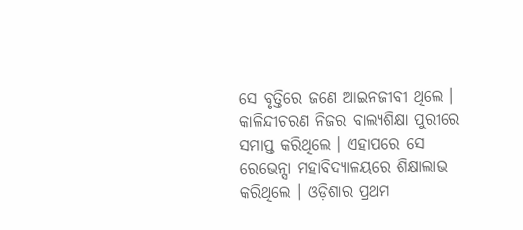ସେ ବୃତ୍ତିରେ ଜଣେ ଆଇନଜୀବୀ ଥିଲେ । କାଳିନ୍ଦୀଚରଣ ନିଜର ବାଲ୍ୟଶିକ୍ଷା ପୁରୀରେ ସମାପ୍ତ କରିଥିଲେ । ଏହାପରେ ସେ ରେଭେନ୍ସା ମହାବିଦ୍ୟାଳୟରେ ଶିକ୍ଷାଲାଭ କରିଥିଲେ । ଓଡ଼ିଶାର ପ୍ରଥମ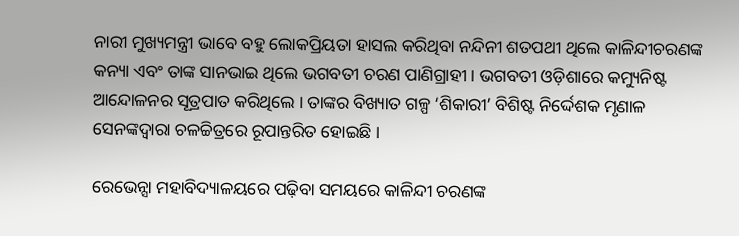ନାରୀ ମୁଖ୍ୟମନ୍ତ୍ରୀ ଭାବେ ବହୁ ଲୋକପ୍ରିୟତା ହାସଲ କରିଥିବା ନନ୍ଦିନୀ ଶତପଥୀ ଥିଲେ କାଳିନ୍ଦୀଚରଣଙ୍କ କନ୍ୟା ଏବଂ ତାଙ୍କ ସାନଭାଇ ଥିଲେ ଭଗବତୀ ଚରଣ ପାଣିଗ୍ରାହୀ । ଭଗବତୀ ଓଡ଼ିଶାରେ କମ୍ୟୁନିଷ୍ଟ ଆନ୍ଦୋଳନର ସୂତ୍ରପାତ କରିଥିଲେ । ତାଙ୍କର ବିଖ୍ୟାତ ଗଳ୍ପ ‘ଶିକାରୀ’ ବିଶିଷ୍ଟ ନିର୍ଦ୍ଦେଶକ ମୃଣାଳ ସେନଙ୍କଦ୍ୱାରା ଚଳଚ୍ଚିତ୍ରରେ ରୂପାନ୍ତରିତ ହୋଇଛି ।

ରେଭେନ୍ସା ମହାବିଦ୍ୟାଳୟରେ ପଢ଼ିବା ସମୟରେ କାଳିନ୍ଦୀ ଚରଣଙ୍କ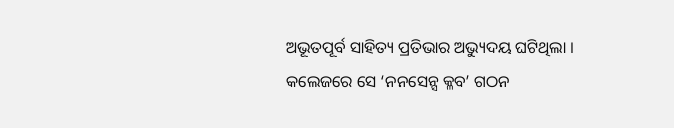ଅଭୂତପୂର୍ବ ସାହିତ୍ୟ ପ୍ରତିଭାର ଅଭ୍ୟୁଦୟ ଘଟିଥିଲା । କଲେଜରେ ସେ ‘ନନସେନ୍ସ କ୍ଳବ’ ଗଠନ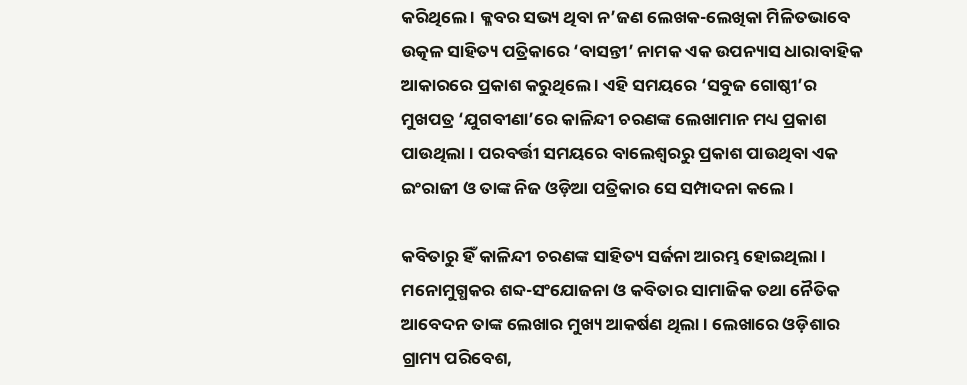କରିଥିଲେ । କ୍ଳବର ସଭ୍ୟ ଥିବା ନ’ଜଣ ଲେଖକ-ଲେଖିକା ମିଳିତଭାବେ ଉତ୍କଳ ସାହିତ୍ୟ ପତ୍ରିକାରେ ‘ବାସନ୍ତୀ’ ନାମକ ଏକ ଉପନ୍ୟାସ ଧାରାବାହିକ ଆକାରରେ ପ୍ରକାଶ କରୁଥିଲେ । ଏହି ସମୟରେ ‘ସବୁଜ ଗୋଷ୍ଠୀ’ର ମୁଖପତ୍ର ‘ଯୁଗବୀଣା’ରେ କାଳିନ୍ଦୀ ଚରଣଙ୍କ ଲେଖାମାନ ମଧ୍ୟ ପ୍ରକାଶ ପାଉଥିଲା । ପରବର୍ତ୍ତୀ ସମୟରେ ବାଲେଶ୍ୱରରୁ ପ୍ରକାଶ ପାଉଥିବା ଏକ ଇଂରାଜୀ ଓ ତାଙ୍କ ନିଜ ଓଡ଼ିଆ ପତ୍ରିକାର ସେ ସମ୍ପାଦନା କଲେ ।

କବିତାରୁ ହିଁ କାଳିନ୍ଦୀ ଚରଣଙ୍କ ସାହିତ୍ୟ ସର୍ଜନା ଆରମ୍ଭ ହୋଇଥିଲା । ମନୋମୁଗ୍ଧକର ଶବ୍ଦ-ସଂଯୋଜନା ଓ କବିତାର ସାମାଜିକ ତଥା ନୈତିକ ଆବେଦନ ତାଙ୍କ ଲେଖାର ମୁଖ୍ୟ ଆକର୍ଷଣ ଥିଲା । ଲେଖାରେ ଓଡ଼ିଶାର ଗ୍ରାମ୍ୟ ପରିବେଶ,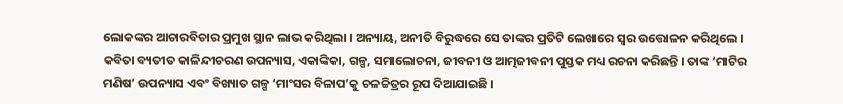ଲୋକଙ୍କର ଆଚାରବିଚାର ପ୍ରମୁଖ ସ୍ଥାନ ଲାଭ କରିଥିଲା । ଅନ୍ୟାୟ, ଅନୀତି ବିରୁଦ୍ଧରେ ସେ ତାଙ୍କର ପ୍ରତିଟି ଲେଖାରେ ସ୍ୱର ଉତ୍ତୋଳନ କରିଥିଲେ । କବିତା ବ୍ୟତୀତ କାଳିନ୍ଦୀଚରଣ ଉପନ୍ୟାସ, ଏକାଙ୍କିକା, ଗଳ୍ପ, ସମାଲୋଚନା, ଜୀବନୀ ଓ ଆତ୍ମଜୀବନୀ ପୁସ୍ତକ ମଧ୍ୟ ରଚନା କରିଛନ୍ତି । ତାଙ୍କ ‘ମାଟିର ମଣିଷ’ ଉପନ୍ୟାସ ଏବଂ ବିଖ୍ୟାତ ଗଳ୍ପ ‘ମାଂସର ବିଳାପ’କୁ ଚଳଚ୍ଚିତ୍ରର ରୂପ ଦିଆଯାଇଛି ।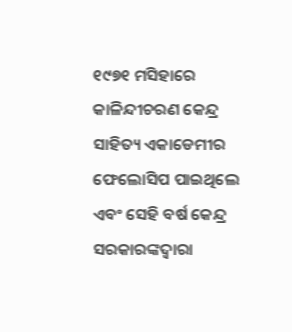୧୯୭୧ ମସିହାରେ କାଳିନ୍ଦୀଚରଣ କେନ୍ଦ୍ର ସାହିତ୍ୟ ଏକାଡେମୀର ଫେଲୋସିପ ପାଇଥିଲେ ଏବଂ ସେହି ବର୍ଷ କେନ୍ଦ୍ର ସରକାରଙ୍କଦ୍ୱାରା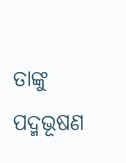ତାଙ୍କୁ ପଦ୍ମଭୂଷଣ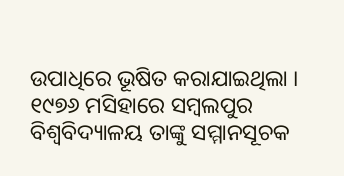ଉପାଧିରେ ଭୂଷିତ କରାଯାଇଥିଲା । ୧୯୭୬ ମସିହାରେ ସମ୍ବଲପୁର ବିଶ୍ୱବିଦ୍ୟାଳୟ ତାଙ୍କୁ ସମ୍ମାନସୂଚକ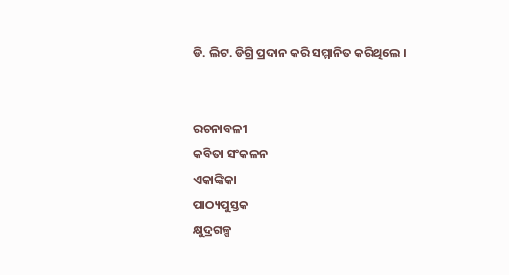ଡି. ଲିଟ. ଡିଗ୍ରି ପ୍ରଦାନ କରି ସମ୍ମାନିତ କରିଥିଲେ ।


ରଚନାବଳୀ
କବିତା ସଂକଳନ
ଏକାଙ୍କିକା
ପାଠ୍ୟପୁସ୍ତକ
କ୍ଷୁଦ୍ରଗଳ୍ପ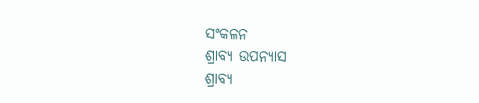ସଂକଳନ
ଶ୍ରାବ୍ୟ ଉପନ୍ୟାସ
ଶ୍ରାବ୍ୟ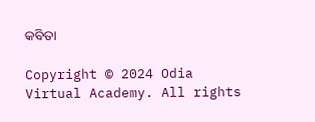କବିତା

Copyright © 2024 Odia Virtual Academy. All rights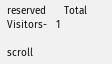reserved      Total Visitors-   1

scroll